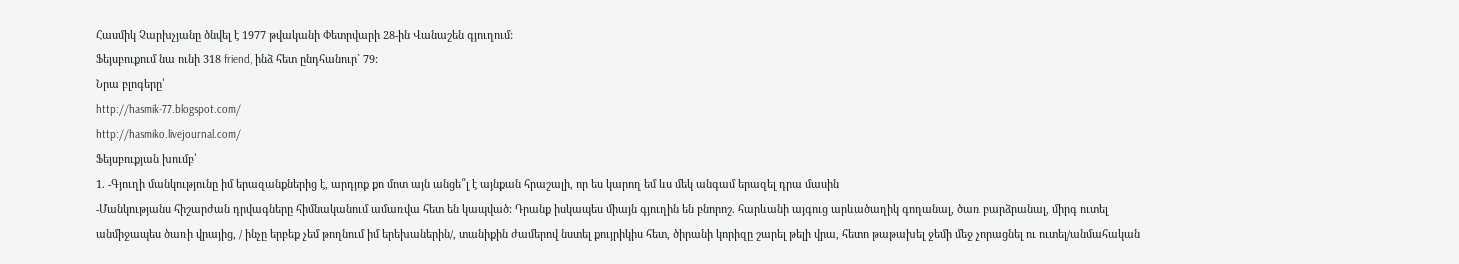Հասմիկ Չարխչյանը ծնվել է 1977 թվականի Փետրվարի 28-ին Վանաշեն գյուղում:
Ֆեյսբուքում նա ունի 318 friend, ինձ հետ ընդհանուր` 79:
Նրա բլոգերը՝
http://hasmik-77.blogspot.com/
http://hasmiko.livejournal.com/
Ֆեյսբուքյան խումբ՝
1. -Գյուղի մանկությունը իմ երազանքներից է, արդյոք քո մոտ այն անցե՞լ է այնքան հրաշալի, որ ես կարող եմ ևս մեկ անգամ երազել դրա մասին
-Մանկությանս հիշարժան դրվագները հիմնականում ամառվա հետ են կապված: Դրանք իսկապես միայն գյուղին են բնորոշ. հարևանի այգուց արևածաղիկ գողանալ, ծառ բարձրանալ, միրգ ուտել անմիջապես ծառի վրայից, / ինչը երբեք չեմ թողնում իմ երեխաներին/, տանիքին ժամերով նստել քույրիկիս հետ, ծիրանի կորիզը շարել թելի վրա, հետո թաթախել ջեմի մեջ չորացնել ու ուտել/անմահական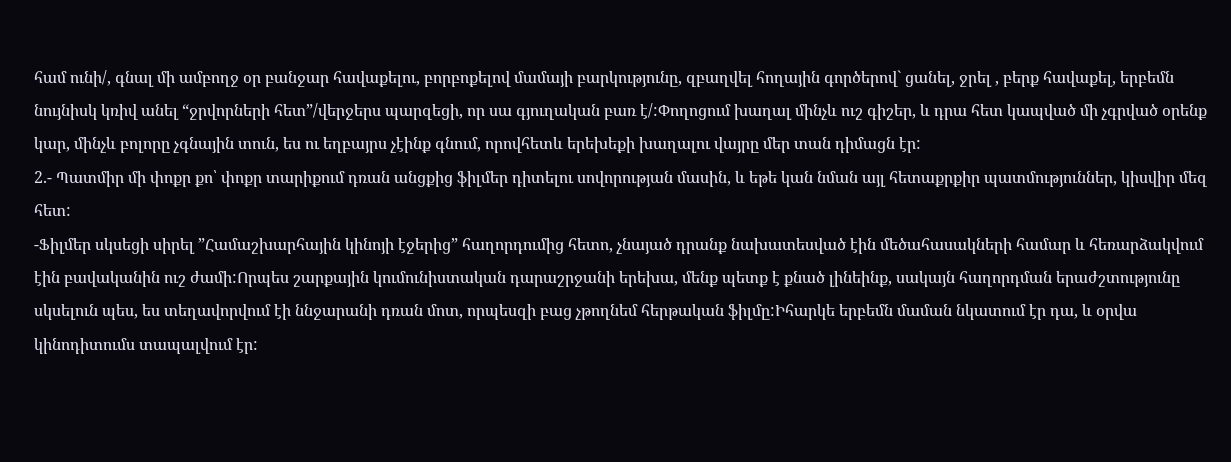համ ունի/, գնալ մի ամբողջ օր բանջար հավաքելու, բորբոքելով մամայի բարկությունը, զբաղվել հողային գործերով` ցանել, ջրել , բերք հավաքել, երբեմն նույնիսկ կռիվ անել “ջրվորների հետ”/վերջերս պարզեցի, որ սա գյուղական բառ է/:Փողոցում խաղալ մինչև ուշ գիշեր, և դրա հետ կապված մի չգրված օրենք կար, մինչև բոլորը չգնային տուն, ես ու եղբայրս չէինք գնում, որովհետև երեխեքի խաղալու վայրը մեր տան դիմացն էր:
2.- Պատմիր մի փոքր քո՝ փոքր տարիքում դռան անցքից ֆիլմեր դիտելու սովորության մասին, և եթե կան նման այլ հետաքրքիր պատմություններ, կիսվիր մեզ հետ:
-Ֆիլմեր սկսեցի սիրել ”Համաշխարհային կինոյի էջերից” հաղորդումից հետո, չնայած դրանք նախատեսված էին մեծահասակների համար և հեռարձակվում էին բավականին ուշ ժամի:Որպես շարքային կումունիստական դարաշրջանի երեխա, մենք պետք է քնած լինեինք, սակայն հաղորդման երաժշտությունը սկսելուն պես, ես տեղավորվում էի ննջարանի դռան մոտ, որպեսզի բաց չթողնեմ հերթական ֆիլմը:Իհարկե երբեմն մաման նկատում էր դա, և օրվա կինոդիտումս տապալվում էր: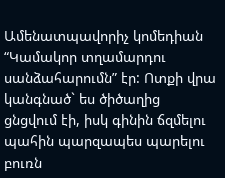Ամենատպավորիչ կոմեդիան “Կամակոր տղամարդու սանձահարումն” էր: Ոտքի վրա կանգնած` ես ծիծաղից ցնցվում էի, իսկ գինին ճզմելու պահին պարզապես պարելու բուռն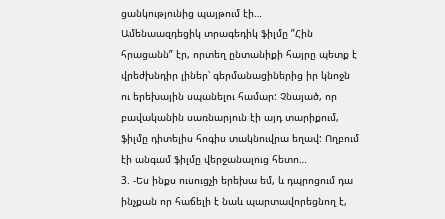ցանկությունից պայթում էի…
Ամենաազդեցիկ տրագեդիկ ֆիլմը ”Հին հրացանն” էր, որտեղ ընտանիքի հայրը պետք է վրեժխնդիր լիներ՝ գերմանացիներից իր կնոջն ու երեխային սպանելու համար: Չնայած, որ բավականին սառնարյուն էի այդ տարիքում, ֆիլմը դիտելիս հոգիս տակնուվրա եղավ: Ողբում էի անգամ ֆիլմը վերջանալուց հետո…
3. -Ես ինքս ուսուցչի երեխա եմ, և դպրոցում դա ինչքան որ հաճելի է նաև պարտավորեցնող է,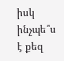իսկ ինչպե՞ս է քեզ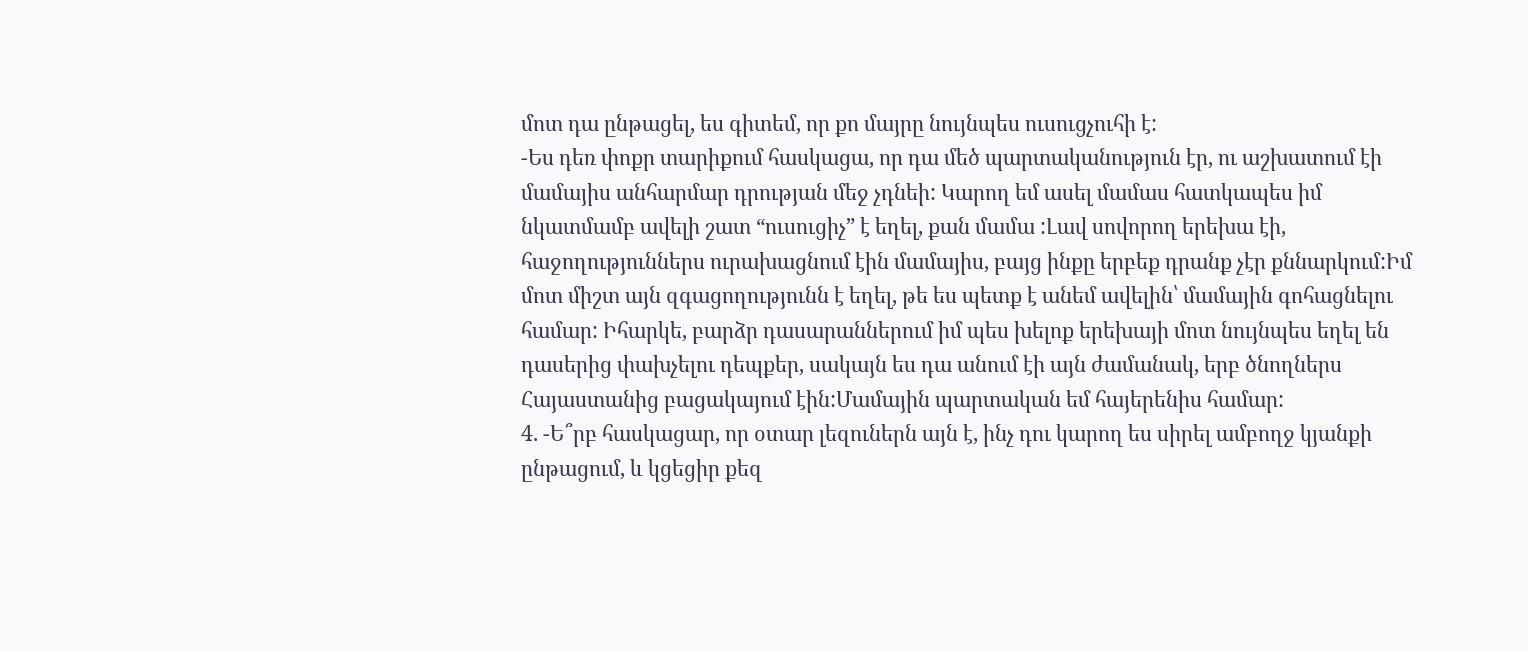մոտ դա ընթացել, ես գիտեմ, որ քո մայրը նույնպես ուսուցչուհի է:
-Ես դեռ փոքր տարիքում հասկացա, որ դա մեծ պարտականություն էր, ու աշխատում էի մամայիս անհարմար դրության մեջ չդնեի: Կարող եմ ասել մամաս հատկապես իմ նկատմամբ ավելի շատ “ուսուցիչ” է եղել, քան մամա :Լավ սովորող երեխա էի, հաջողություններս ուրախացնում էին մամայիս, բայց ինքը երբեք դրանք չէր քննարկում:Իմ մոտ միշտ այն զգացողությունն է եղել, թե ես պետք է անեմ ավելին՝ մամային գոհացնելու համար: Իհարկե, բարձր դասարաններում իմ պես խելոք երեխայի մոտ նույնպես եղել են դասերից փախչելու դեպքեր, սակայն ես դա անում էի այն ժամանակ, երբ ծնողներս Հայաստանից բացակայում էին:Մամային պարտական եմ հայերենիս համար:
4. -Ե՞րբ հասկացար, որ օտար լեզուներն այն է, ինչ դու կարող ես սիրել ամբողջ կյանքի ընթացում, և կցեցիր քեզ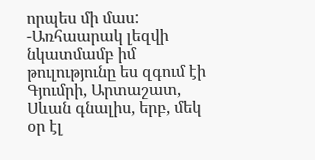որպես մի մաս:
-Առհաարակ լեզվի նկատմամբ իմ թուլությունը ես զգում էի Գյումրի, Արտաշատ, Սևան գնալիս, երբ, մեկ օր էլ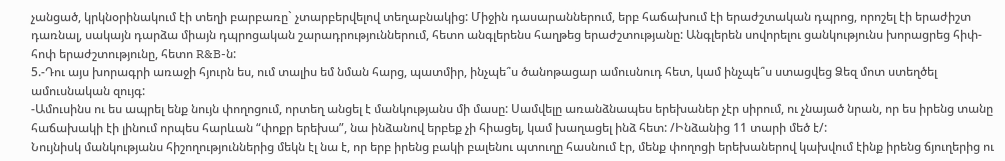չանցած, կրկնօրինակում էի տեղի բարբառը` չտարբերվելով տեղաբնակից: Միջին դասարաններում, երբ հաճախում էի երաժշտական դպրոց, որոշել էի երաժիշտ դառնալ, սակայն դարձա միայն դպրոցական շարադրություններում, հետո անգլերենս հաղթեց երաժշտությանը: Անգլերեն սովորելու ցանկությունս խորացրեց հիփ-հոփ երաժշտությունը, հետո R&B-ն:
5.-Դու այս խորագրի առաջի հյուրն ես, ում տալիս եմ նման հարց, պատմիր, ինչպե՞ս ծանոթացար ամուսնուդ հետ, կամ ինչպե՞ս ստացվեց Ձեզ մոտ ստեղծել ամուսնական զույգ:
-Ամուսինս ու ես ապրել ենք նույն փողոցում, որտեղ անցել է մանկությանս մի մասը: Սամվելը առանձնապես երեխաներ չէր սիրում, ու չնայած նրան, որ ես իրենց տանը հաճախակի էի լինում որպես հարևան “փոքր երեխա”, նա ինձանով երբեք չի հիացել, կամ խաղացել ինձ հետ: /Ինձանից 11 տարի մեծ է/:
Նույնիսկ մանկությանս հիշողություններից մեկն էլ նա է, որ երբ իրենց բակի բալենու պտուղը հասնում էր, մենք փողոցի երեխաներով կախվում էինք իրենց ճյուղերից ու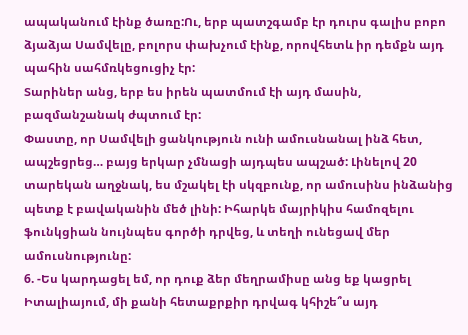ապականում էինք ծառը:Ու, երբ պատշգամբ էր դուրս գալիս բոբո ձյաձյա Սամվելը, բոլորս փախչում էինք, որովհետև իր դեմքն այդ պահին սահմռկեցուցիչ էր:
Տարիներ անց, երբ ես իրեն պատմում էի այդ մասին, բազմանշանակ ժպտում էր:
Փաստը, որ Սամվելի ցանկություն ունի ամուսնանալ ինձ հետ, ապշեցրեց… բայց երկար չմնացի այդպես ապշած: Լինելով 20 տարեկան աղջնակ, ես մշակել էի սկզբունք, որ ամուսինս ինձանից պետք է բավականին մեծ լինի: Իհարկե մայրիկիս համոզելու ֆունկցիան նույնպես գործի դրվեց, և տեղի ունեցավ մեր ամուսնությունը:
6. -Ես կարդացել եմ, որ դուք ձեր մեղրամիսը անց եք կացրել Իտալիայում, մի քանի հետաքրքիր դրվագ կհիշե՞ս այդ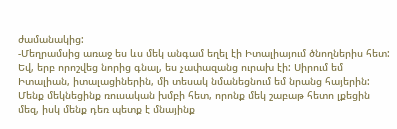ժամանակից:
-Մեղրամսից առաջ ես ևս մեկ անգամ եղել էի Իտալիայում ծնողներիս հետ: Եվ, երբ որոշվեց նորից գնալ, ես չափազանց ուրախ էի: Սիրում եմ Իտալիան, իտալացիներին, մի տեսակ նմանեցնում եմ նրանց հայերին:
Մենք մեկնեցինք ռուսական խմբի հետ, որոնք մեկ շաբաթ հետո լքեցին մեզ, իսկ մենք դեռ պետք է մնայինք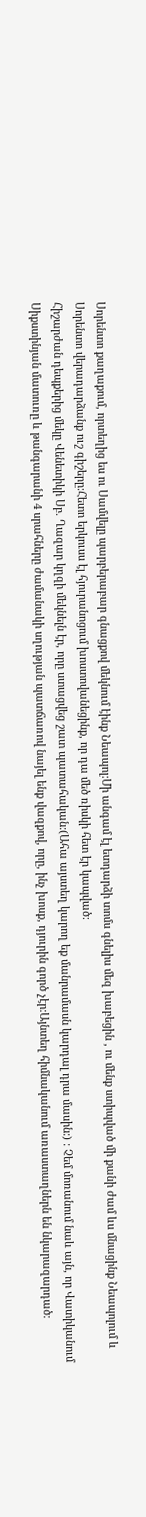Սորենտո քաղաքում, որտեղից ես ու Սամվելը պարբերաբար գնացքով մեկնում էինք Նեապոլ:Մի անգամ էլ ետդարձի տոմս գնելիս մեզ խաբեցին , ու մենք ստիպված մի քանի ժամ ևս մնացինք Նեապոլում և Սորենտո վերադարձանք ուշ գիշերը:Հետո երկուսս էլ հյուրանոցում խոստովանեցինք, որ դա մեծ ռիսկի հետ էր կապված:
Հիշարժան դեպքերից մեկը Վենետիկի Սբ. Ղազար կղզի մեկնելն էր, որը ստացվեց շատ պատահական:(Ահա այստեղ կարող եք մանրամասն կարդալ դրա մասին:) : Չեմ մոռանում նաև այն, որ Վատիկանում Սիքստինյան մատուռը և թանգարանի 4 սրահները ժամանակի սղության պատճառով նայել ենք վազքով, որը, ինչ խոսք, դյուրին գործ չէր:Այնտեղ հիմնականում առաստաղներն են նկարազարդած: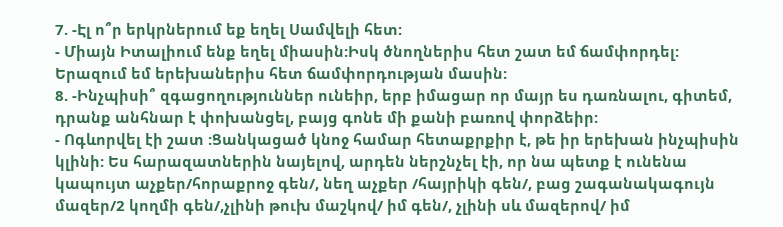7. -Էլ ո՞ր երկրներում եք եղել Սամվելի հետ:
- Միայն Իտալիում ենք եղել միասին:Իսկ ծնողներիս հետ շատ եմ ճամփորդել: Երազում եմ երեխաներիս հետ ճամփորդության մասին:
8. -Ինչպիսի՞ զգացողություններ ունեիր, երբ իմացար որ մայր ես դառնալու, գիտեմ, դրանք անհնար է փոխանցել, բայց գոնե մի քանի բառով փորձեիր:
- Ոգևորվել էի շատ :Ցանկացած կնոջ համար հետաքրքիր է, թե իր երեխան ինչպիսին կլինի: Ես հարազատներին նայելով, արդեն ներշնչել էի, որ նա պետք է ունենա կապույտ աչքեր/հորաքրոջ գեն/, նեղ աչքեր /հայրիկի գեն/, բաց շագանակագույն մազեր/2 կողմի գեն/,չլինի թուխ մաշկով/ իմ գեն/, չլինի սև մազերով/ իմ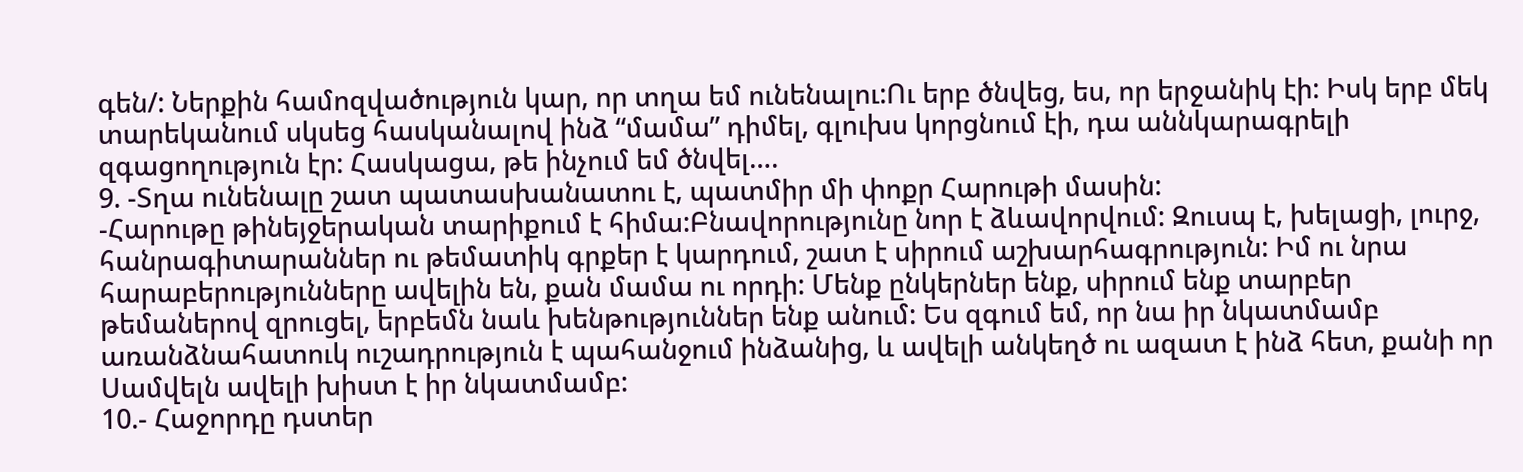գեն/: Ներքին համոզվածություն կար, որ տղա եմ ունենալու:Ու երբ ծնվեց, ես, որ երջանիկ էի: Իսկ երբ մեկ տարեկանում սկսեց հասկանալով ինձ “մամա” դիմել, գլուխս կորցնում էի, դա աննկարագրելի զգացողություն էր: Հասկացա, թե ինչում եմ ծնվել….
9. -Տղա ունենալը շատ պատասխանատու է, պատմիր մի փոքր Հարութի մասին:
-Հարութը թինեյջերական տարիքում է հիմա:Բնավորությունը նոր է ձևավորվում: Զուսպ է, խելացի, լուրջ, հանրագիտարաններ ու թեմատիկ գրքեր է կարդում, շատ է սիրում աշխարհագրություն: Իմ ու նրա հարաբերությունները ավելին են, քան մամա ու որդի: Մենք ընկերներ ենք, սիրում ենք տարբեր թեմաներով զրուցել, երբեմն նաև խենթություններ ենք անում: Ես զգում եմ, որ նա իր նկատմամբ առանձնահատուկ ուշադրություն է պահանջում ինձանից, և ավելի անկեղծ ու ազատ է ինձ հետ, քանի որ Սամվելն ավելի խիստ է իր նկատմամբ:
10.- Հաջորդը դստեր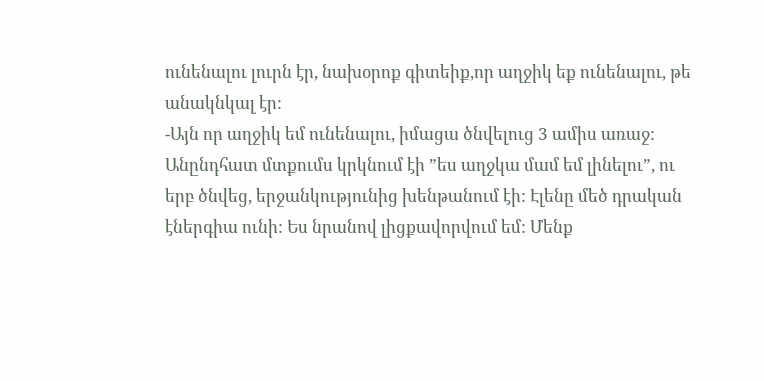ունենալու լուրն էր, նախօրոք գիտեիք,որ աղջիկ եք ունենալու, թե անակնկալ էր:
-Այն որ աղջիկ եմ ունենալու, իմացա ծնվելուց 3 ամիս առաջ: Անընդհատ մտքումս կրկնում էի ”ես աղջկա մամ եմ լինելու”, ու երբ ծնվեց, երջանկությունից խենթանում էի: Էլենը մեծ դրական էներգիա ունի: Ես նրանով լիցքավորվում եմ: Մենք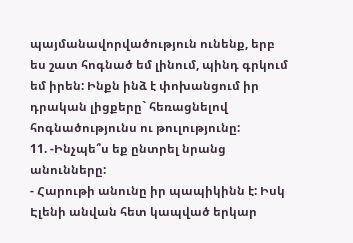պայմանավորվածություն ունենք, երբ ես շատ հոգնած եմ լինում, պինդ գրկում եմ իրեն: Ինքն ինձ է փոխանցում իր դրական լիցքերը` հեռացնելով հոգնածությունս ու թուլությունը:
11. -Ինչպե՞ս եք ընտրել նրանց անունները:
- Հարութի անունը իր պապիկինն է: Իսկ Էլենի անվան հետ կապված երկար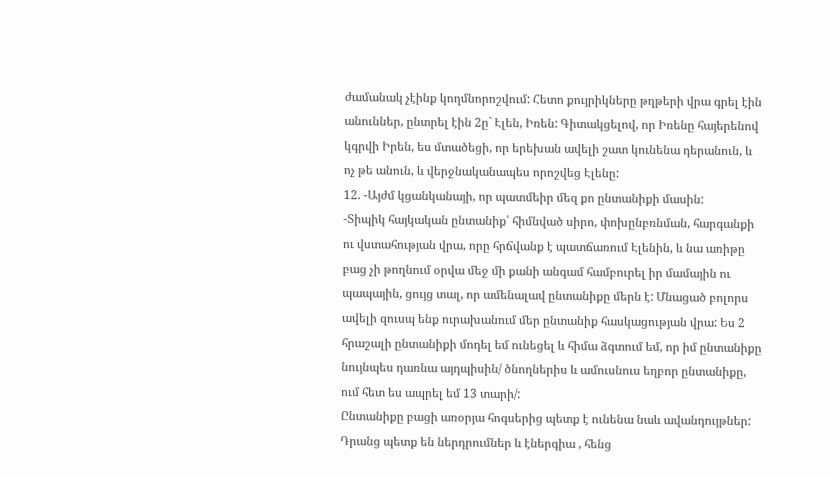ժամանակ չէինք կողմնորոշվում: Հետո քույրիկները թղթերի վրա գրել էին անուններ, ընտրել էին 2ը` Էլեն, Իռեն: Գիտակցելով, որ Իռենը հայերենով կգրվի Իրեն, ես մտածեցի, որ երեխան ավելի շատ կունենա դերանուն, և ոչ թե անուն, և վերջնականապես որոշվեց Էլենը:
12. -Այժմ կցանկանայի, որ պատմեիր մեզ քո ընտանիքի մասին:
-Տիպիկ հայկական ընտանիք՝ հիմնված սիրո, փոխընբռնման, հարգանքի ու վստահության վրա, որը հրճվանք է պատճառում Էլենին, և նա առիթը բաց չի թողնում օրվա մեջ մի քանի անգամ համբուրել իր մամային ու պապային, ցույց տալ, որ ամենալավ ընտանիքը մերն է: Մնացած բոլորս ավելի զուսպ ենք ուրախանում մեր ընտանիք հասկացության վրա: Ես 2 հրաշալի ընտանիքի մոդել եմ ունեցել և հիմա ձգտում եմ, որ իմ ընտանիքը նույնպես դառնա այդպիսին/ ծնողներիս և ամուսնուս եղբոր ընտանիքը, ում հետ ես ապրել եմ 13 տարի/:
Ընտանիքը բացի առօրյա հոգսերից պետք է ունենա նաև ավանդույթներ: Դրանց պետք են ներդրումներ և էներգիա , հենց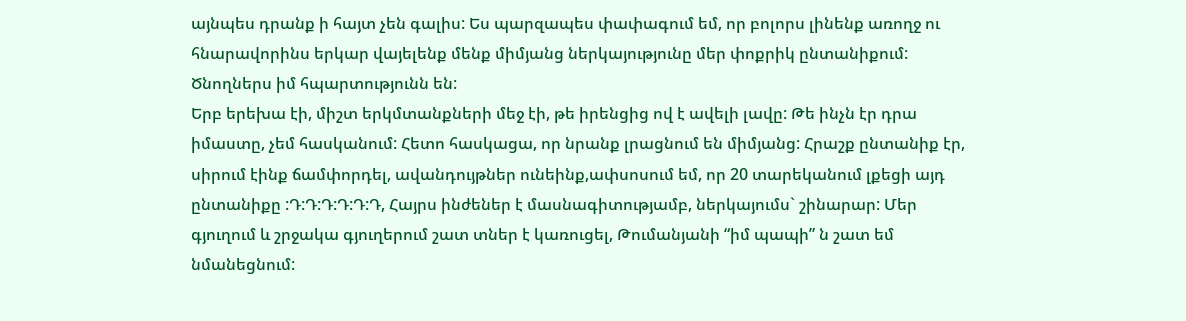այնպես դրանք ի հայտ չեն գալիս: Ես պարզապես փափագում եմ, որ բոլորս լինենք առողջ ու հնարավորինս երկար վայելենք մենք միմյանց ներկայությունը մեր փոքրիկ ընտանիքում:
Ծնողներս իմ հպարտությունն են:
Երբ երեխա էի, միշտ երկմտանքների մեջ էի, թե իրենցից ով է ավելի լավը: Թե ինչն էր դրա իմաստը, չեմ հասկանում: Հետո հասկացա, որ նրանք լրացնում են միմյանց: Հրաշք ընտանիք էր, սիրում էինք ճամփորդել, ավանդույթներ ունեինք,ափսոսում եմ, որ 20 տարեկանում լքեցի այդ ընտանիքը :Դ:Դ:Դ:Դ:Դ:Դ, Հայրս ինժեներ է մասնագիտությամբ, ներկայումս` շինարար: Մեր գյուղում և շրջակա գյուղերում շատ տներ է կառուցել, Թումանյանի “իմ պապի” ն շատ եմ նմանեցնում: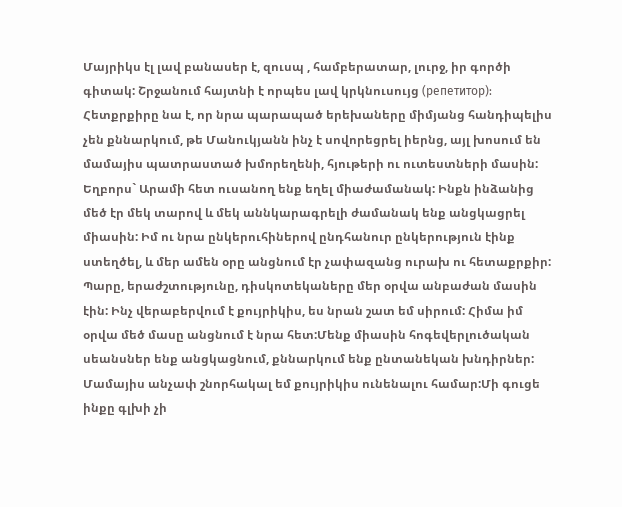Մայրիկս էլ լավ բանասեր է, զուսպ , համբերատար, լուրջ, իր գործի գիտակ: Շրջանում հայտնի է որպես լավ կրկնուսույց (репетитор): Հետքրքիրը նա է, որ նրա պարապած երեխաները միմյանց հանդիպելիս չեն քննարկում, թե Մանուկյանն ինչ է սովորեցրել իերնց, այլ խոսում են մամայիս պատրաստած խմորեղենի, հյութերի ու ուտեստների մասին:
Եղբորս` Արամի հետ ուսանող ենք եղել միաժամանակ: Ինքն ինձանից մեծ էր մեկ տարով և մեկ աննկարագրելի ժամանակ ենք անցկացրել միասին: Իմ ու նրա ընկերուհիներով ընդհանուր ընկերություն էինք ստեղծել, և մեր ամեն օրը անցնում էր չափազանց ուրախ ու հետաքրքիր: Պարը, երաժշտությունը, դիսկոտեկաները մեր օրվա անբաժան մասին էին: Ինչ վերաբերվում է քույրիկիս, ես նրան շատ եմ սիրում: Հիմա իմ օրվա մեծ մասը անցնում է նրա հետ:Մենք միասին հոգեվերլուծական սեանսներ ենք անցկացնում, քննարկում ենք ընտանեկան խնդիրներ:
Մամայիս անչափ շնորհակալ եմ քույրիկիս ունենալու համար:Մի գուցե ինքը գլխի չի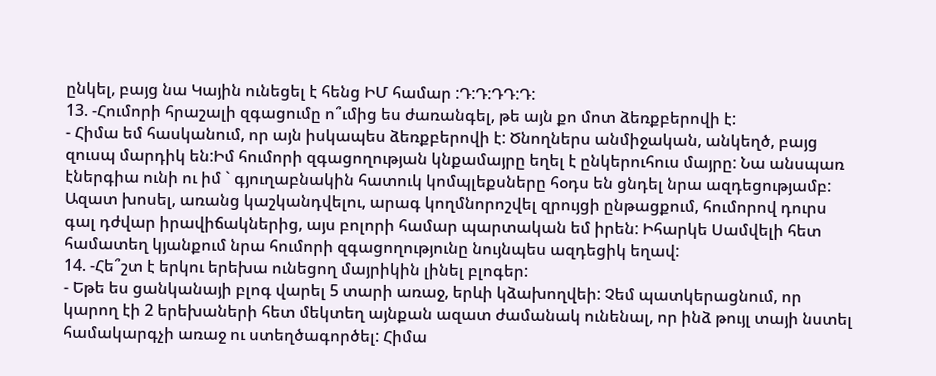ընկել, բայց նա Կային ունեցել է հենց ԻՄ համար :Դ:Դ:ԴԴ:Դ:
13. -Հումորի հրաշալի զգացումը ո՞ւմից ես ժառանգել, թե այն քո մոտ ձեռքբերովի է:
- Հիմա եմ հասկանում, որ այն իսկապես ձեռքբերովի է: Ծնողներս անմիջական, անկեղծ, բայց զուսպ մարդիկ են:Իմ հումորի զգացողության կնքամայրը եղել է ընկերուհուս մայրը: Նա անսպառ էներգիա ունի ու իմ ` գյուղաբնակին հատուկ կոմպլեքսները հօդս են ցնդել նրա ազդեցությամբ: Ազատ խոսել, առանց կաշկանդվելու, արագ կողմնորոշվել զրույցի ընթացքում, հումորով դուրս գալ դժվար իրավիճակներից, այս բոլորի համար պարտական եմ իրեն: Իհարկե Սամվելի հետ համատեղ կյանքում նրա հումորի զգացողությունը նույնպես ազդեցիկ եղավ:
14. -Հե՞շտ է երկու երեխա ունեցող մայրիկին լինել բլոգեր:
- Եթե ես ցանկանայի բլոգ վարել 5 տարի առաջ, երևի կձախողվեի: Չեմ պատկերացնում, որ կարող էի 2 երեխաների հետ մեկտեղ այնքան ազատ ժամանակ ունենալ, որ ինձ թույլ տայի նստել համակարգչի առաջ ու ստեղծագործել: Հիմա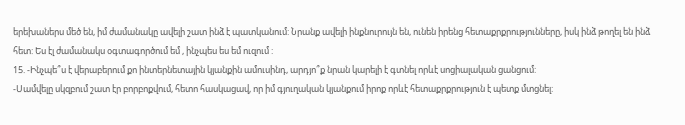երեխաներս մեծ են, իմ ժամանակը ավելի շատ ինձ է պատկանում: Նրանք ավելի ինքնուրույն են, ունեն իրենց հետաքրքրությունները, իսկ ինձ թողել են ինձ հետ: Ես էլ ժամանակս օգտագործում եմ , ինչպես ես եմ ուզում :
15. -Ինչպե՞ս է վերաբերում քո ինտերնետային կյանքին ամուսինդ, արդյո՞ք նրան կարելի է գտնել որևէ սոցիալական ցանցում:
-Սամվելը սկզբում շատ էր բորբոքվում, հետո հասկացավ, որ իմ գյուղական կյանքում իրոք որևէ հետաքրքրություն է պետք մտցնել: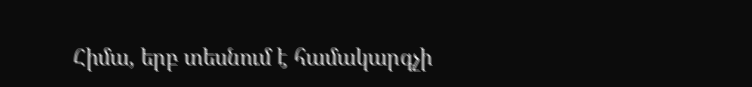Հիմա, երբ տեսնում է համակարգչի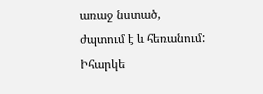առաջ նստած, ժպտում է և հեռանում: Իհարկե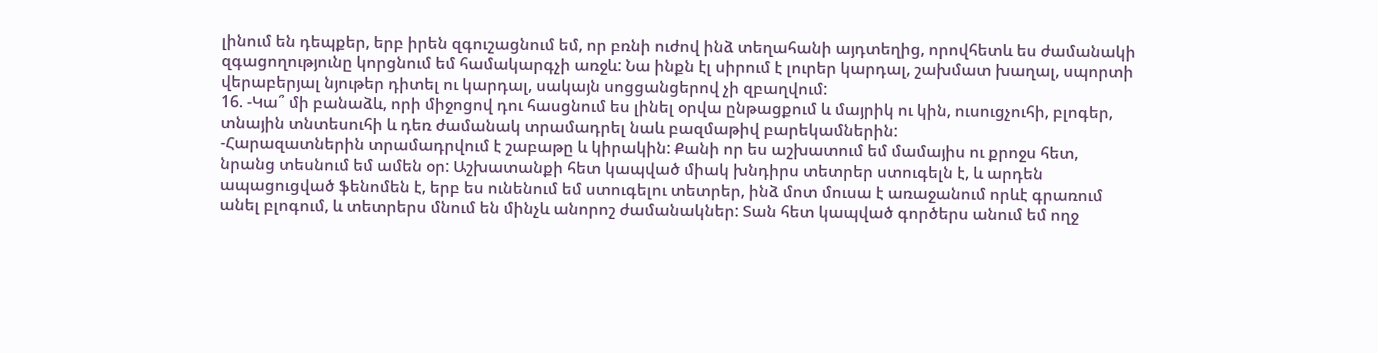լինում են դեպքեր, երբ իրեն զգուշացնում եմ, որ բռնի ուժով ինձ տեղահանի այդտեղից, որովհետև ես ժամանակի զգացողությունը կորցնում եմ համակարգչի առջև: Նա ինքն էլ սիրում է լուրեր կարդալ, շախմատ խաղալ, սպորտի վերաբերյալ նյութեր դիտել ու կարդալ, սակայն սոցցանցերով չի զբաղվում:
16. -Կա՞ մի բանաձև, որի միջոցով դու հասցնում ես լինել օրվա ընթացքում և մայրիկ ու կին, ուսուցչուհի, բլոգեր, տնային տնտեսուհի և դեռ ժամանակ տրամադրել նաև բազմաթիվ բարեկամներին:
-Հարազատներին տրամադրվում է շաբաթը և կիրակին: Քանի որ ես աշխատում եմ մամայիս ու քրոջս հետ, նրանց տեսնում եմ ամեն օր: Աշխատանքի հետ կապված միակ խնդիրս տետրեր ստուգելն է, և արդեն ապացուցված ֆենոմեն է, երբ ես ունենում եմ ստուգելու տետրեր, ինձ մոտ մուսա է առաջանում որևէ գրառում անել բլոգում, և տետրերս մնում են մինչև անորոշ ժամանակներ: Տան հետ կապված գործերս անում եմ ողջ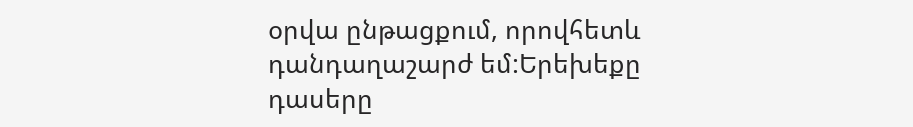օրվա ընթացքում, որովհետև դանդաղաշարժ եմ:Երեխեքը դասերը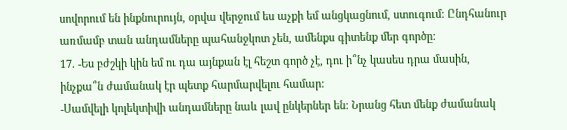սովորում են ինքնուրույն, օրվա վերջում ես աչքի եմ անցկացնում, ստուգում: Ընդհանուր առմամբ տան անդամները պահանջկոտ չեն, ամենքս գիտենք մեր գործը:
17. -Ես բժշկի կին եմ ու դա այնքան էլ հեշտ գործ չէ, դու ի՞նչ կասես դրա մասին, ինչքա՞ն ժամանակ էր պետք հարմարվելու համար:
-Սամվելի կոլեկտիվի անդամները նաև լավ ընկերներ են: Նրանց հետ մենք ժամանակ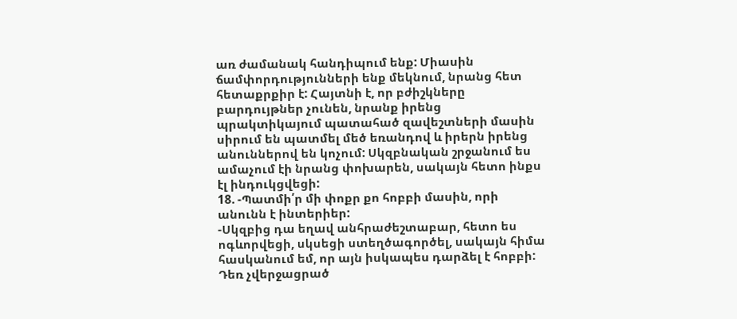առ ժամանակ հանդիպում ենք: Միասին ճամփորդությունների ենք մեկնում, նրանց հետ հետաքրքիր է: Հայտնի է, որ բժիշկները բարդույթներ չունեն, նրանք իրենց պրակտիկայում պատահած զավեշտների մասին սիրում են պատմել մեծ եռանդով և իրերն իրենց անուններով են կոչում: Սկզբնական շրջանում ես ամաչում էի նրանց փոխարեն, սակայն հետո ինքս էլ ինդուկցվեցի:
18. -Պատմի՛ր մի փոքր քո հոբբի մասին, որի անունն է ինտերիեր:
-Սկզբից դա եղավ անհրաժեշտաբար, հետո ես ոգևորվեցի, սկսեցի ստեղծագործել, սակայն հիմա հասկանում եմ, որ այն իսկապես դարձել է հոբբի: Դեռ չվերջացրած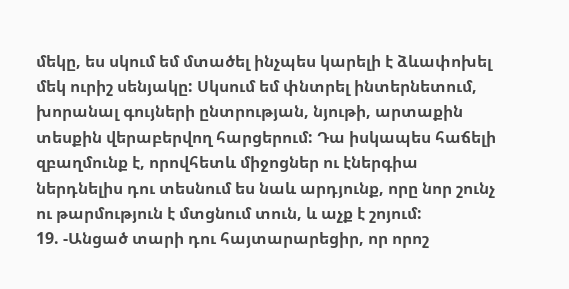մեկը, ես սկում եմ մտածել ինչպես կարելի է ձևափոխել մեկ ուրիշ սենյակը: Սկսում եմ փնտրել ինտերնետում, խորանալ գույների ընտրության, նյութի, արտաքին տեսքին վերաբերվող հարցերում: Դա իսկապես հաճելի զբաղմունք է, որովհետև միջոցներ ու էներգիա ներդնելիս դու տեսնում ես նաև արդյունք, որը նոր շունչ ու թարմություն է մտցնում տուն, և աչք է շոյում:
19. -Անցած տարի դու հայտարարեցիր, որ որոշ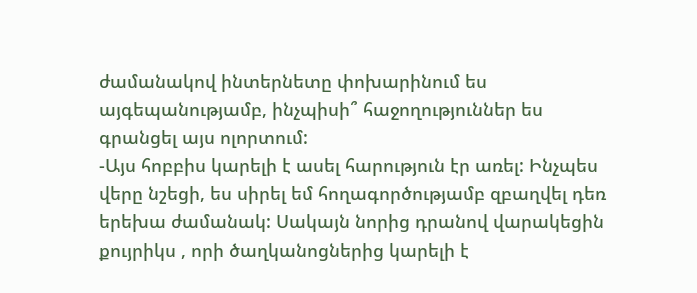ժամանակով ինտերնետը փոխարինում ես այգեպանությամբ, ինչպիսի՞ հաջողություններ ես գրանցել այս ոլորտում:
-Այս հոբբիս կարելի է ասել հարություն էր առել: Ինչպես վերը նշեցի, ես սիրել եմ հողագործությամբ զբաղվել դեռ երեխա ժամանակ: Սակայն նորից դրանով վարակեցին քույրիկս , որի ծաղկանոցներից կարելի է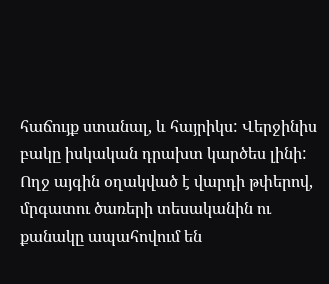հաճույք ստանալ, և հայրիկս: Վերջինիս բակը իսկական դրախտ կարծես լինի: Ողջ այգին օղակված է վարդի թփերով, մրգատու ծառերի տեսականին ու քանակը ապահովում են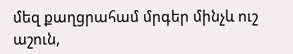մեզ քաղցրահամ մրգեր մինչև ուշ աշուն,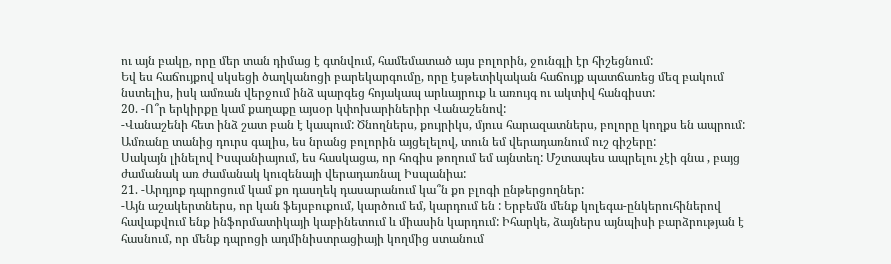ու այն բակը, որը մեր տան դիմաց է գտնվում, համեմատած այս բոլորին, ջունգլի էր հիշեցնում:
Եվ ես հաճույքով սկսեցի ծաղկանոցի բարեկարգումը, որը էսթետիկական հաճույք պատճառեց մեզ բակում նստելիս, իսկ ամռան վերջում ինձ պարգեց հոյակապ արևայրուք և առույգ ու ակտիվ հանգիստ:
20. -Ո՞ր երկիրքը կամ քաղաքը այսօր կփոխարիներիր Վանաշենով:
-Վանաշենի հետ ինձ շատ բան է կապում: Ծնողներս, քույրիկս, մյուս հարազատներս, բոլորը կողքս են ապրում: Ամռանը տանից դուրս գալիս, ես նրանց բոլորին այցելելով, տուն եմ վերադառնում ուշ գիշերը:
Սակայն լինելով Իսպանիայում, ես հասկացա, որ հոգիս թողում եմ այնտեղ: Մշտապես ապրելու չէի գնա , բայց ժամանակ առ ժամանակ կուզենայի վերադառնալ Իսպանիա:
21. -Արդյոք դպրոցում կամ քո դասղեկ դասարանում կա՞ն քո բլոգի ընթերցողներ:
-Այն աշակերտներս, որ կան ֆեյսբուքում, կարծում եմ, կարդում են : Երբեմն մենք կոլեգա-ընկերուհիներով հավաքվում ենք ինֆորմատիկայի կաբինետում և միասին կարդում: Իհարկե, ձայներս այնպիսի բարձրության է հասնում, որ մենք դպրոցի ադմինիստրացիայի կողմից ստանում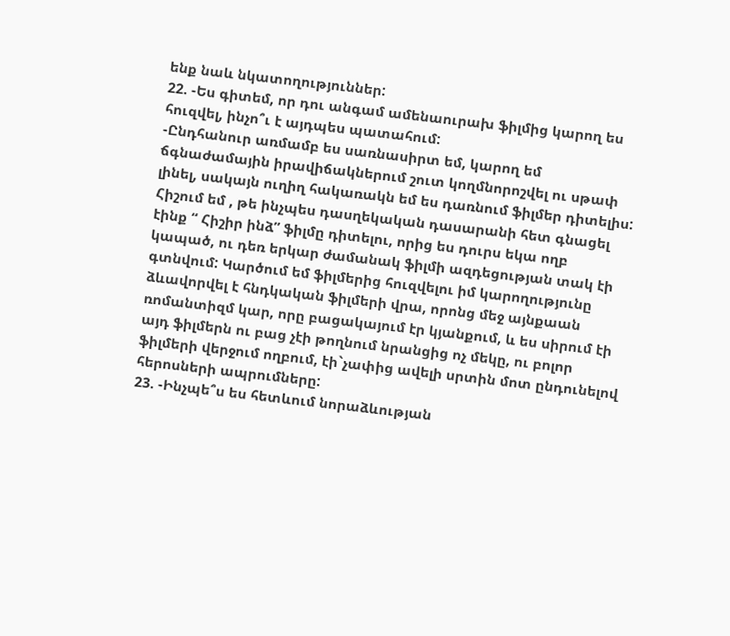ենք նաև նկատողություններ:
22. -Ես գիտեմ, որ դու անգամ ամենաուրախ ֆիլմից կարող ես հուզվել, ինչո՞ւ է այդպես պատահում:
-Ընդհանուր առմամբ ես սառնասիրտ եմ, կարող եմ ճգնաժամային իրավիճակներում շուտ կողմնորոշվել ու սթափ լինել, սակայն ուղիղ հակառակն եմ ես դառնում ֆիլմեր դիտելիս: Հիշում եմ , թե ինչպես դասղեկական դասարանի հետ գնացել էինք “ Հիշիր ինձ” ֆիլմը դիտելու, որից ես դուրս եկա ողբ կապած, ու դեռ երկար ժամանակ ֆիլմի ազդեցության տակ էի գտնվում: Կարծում եմ ֆիլմերից հուզվելու իմ կարողությունը ձևավորվել է հնդկական ֆիլմերի վրա, որոնց մեջ այնքաան ռոմանտիզմ կար, որը բացակայում էր կյանքում, և ես սիրում էի այդ ֆիլմերն ու բաց չէի թողնում նրանցից ոչ մեկը, ու բոլոր ֆիլմերի վերջում ողբում, էի`չափից ավելի սրտին մոտ ընդունելով հերոսների ապրումները:
23. -Ինչպե՞ս ես հետևում նորաձևության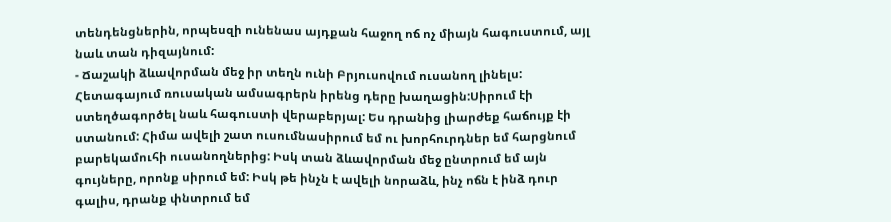տենդենցներին, որպեսզի ունենաս այդքան հաջող ոճ ոչ միայն հագուստում, այլ նաև տան դիզայնում:
- Ճաշակի ձևավորման մեջ իր տեղն ունի Բրյուսովում ուսանող լինելս: Հետագայում ռուսական ամսագրերն իրենց դերը խաղացին:Սիրում էի ստեղծագործել նաև հագուստի վերաբերյալ: Ես դրանից լիարժեք հաճույք էի ստանում: Հիմա ավելի շատ ուսումնասիրում եմ ու խորհուրդներ եմ հարցնում բարեկամուհի ուսանողներից: Իսկ տան ձևավորման մեջ ընտրում եմ այն գույները, որոնք սիրում եմ: Իսկ թե ինչն է ավելի նորաձև, ինչ ոճն է ինձ դուր գալիս, դրանք փնտրում եմ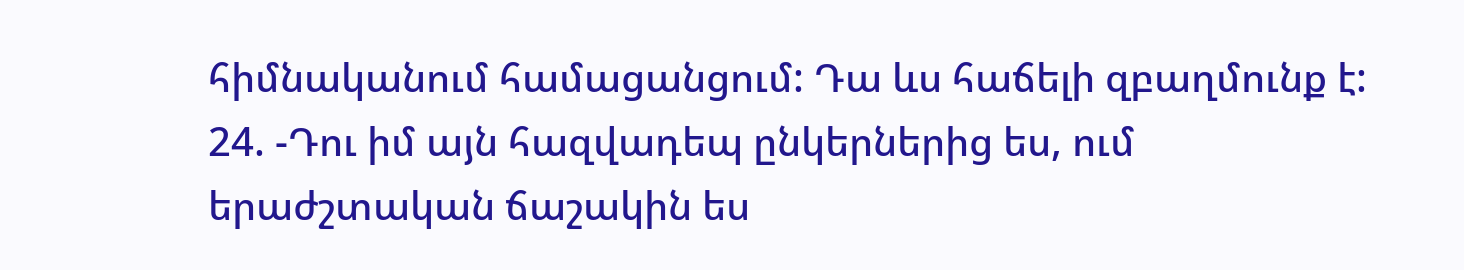հիմնականում համացանցում: Դա ևս հաճելի զբաղմունք է:
24. -Դու իմ այն հազվադեպ ընկերներից ես, ում երաժշտական ճաշակին ես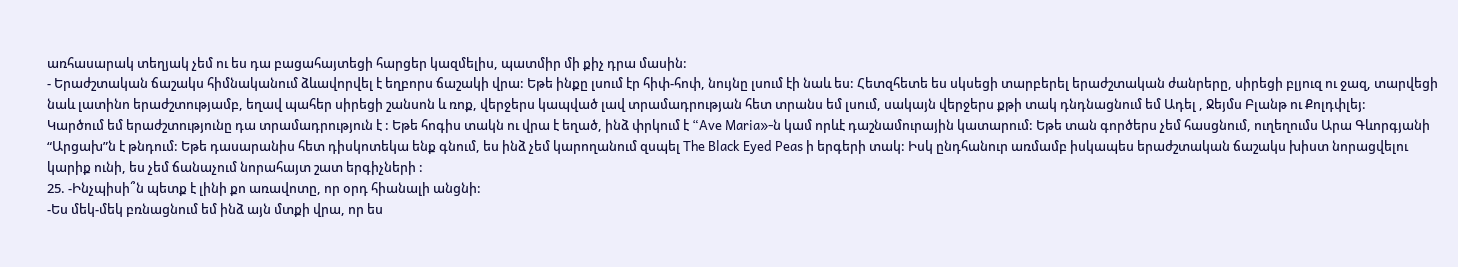առհասարակ տեղյակ չեմ ու ես դա բացահայտեցի հարցեր կազմելիս, պատմիր մի քիչ դրա մասին:
- Երաժշտական ճաշակս հիմնականում ձևավորվել է եղբորս ճաշակի վրա: Եթե ինքը լսում էր հիփ-հոփ, նույնը լսում էի նաև ես: Հետզհետե ես սկսեցի տարբերել երաժշտական ժանրերը, սիրեցի բլյուզ ու ջազ, տարվեցի նաև լատինո երաժշտությամբ, եղավ պահեր սիրեցի շանսոն և ռոք, վերջերս կապված լավ տրամադրության հետ տրանս եմ լսում, սակայն վերջերս քթի տակ դնդնացնում եմ Ադել , Ջեյմս Բլանթ ու Քոլդփլեյ:
Կարծում եմ երաժշտությունը դա տրամադրություն է : Եթե հոգիս տակն ու վրա է եղած, ինձ փրկում է “Ave Maria»-ն կամ որևէ դաշնամուրային կատարում: Եթե տան գործերս չեմ հասցնում, ուղեղումս Արա Գևորգյանի “Արցախ”ն է թնդում: Եթե դասարանիս հետ դիսկոտեկա ենք գնում, ես ինձ չեմ կարողանում զսպել The Black Eyed Peas ի երգերի տակ: Իսկ ընդհանուր առմամբ իսկապես երաժշտական ճաշակս խիստ նորացվելու կարիք ունի, ես չեմ ճանաչում նորահայտ շատ երգիչների :
25. -Ինչպիսի՞ն պետք է լինի քո առավոտը, որ օրդ հիանալի անցնի:
-Ես մեկ-մեկ բռնացնում եմ ինձ այն մտքի վրա, որ ես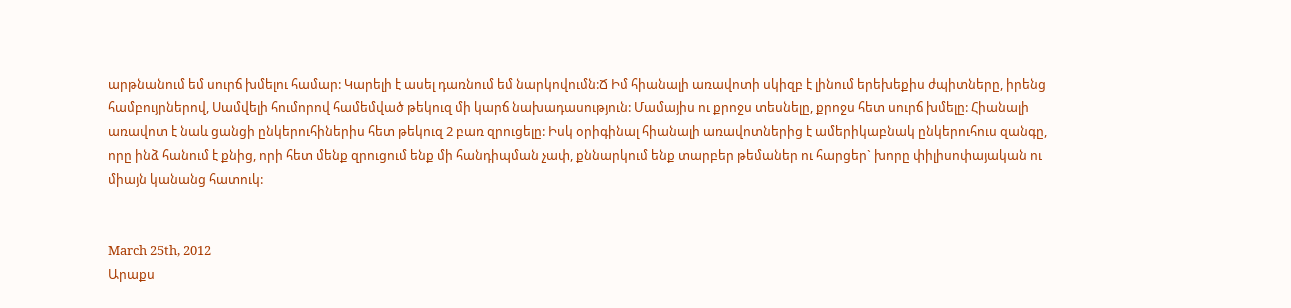արթնանում եմ սուրճ խմելու համար: Կարելի է ասել դառնում եմ նարկովումն:Ճ Իմ հիանալի առավոտի սկիզբ է լինում երեխեքիս ժպիտները, իրենց համբույրներով, Սամվելի հումորով համեմված թեկուզ մի կարճ նախադասություն: Մամայիս ու քրոջս տեսնելը, քրոջս հետ սուրճ խմելը: Հիանալի առավոտ է նաև ցանցի ընկերուհիներիս հետ թեկուզ 2 բառ զրուցելը: Իսկ օրիգինալ հիանալի առավոտներից է ամերիկաբնակ ընկերուհուս զանգը, որը ինձ հանում է քնից, որի հետ մենք զրուցում ենք մի հանդիպման չափ, քննարկում ենք տարբեր թեմաներ ու հարցեր` խորը փիլիսոփայական ու միայն կանանց հատուկ:


March 25th, 2012
Արաքս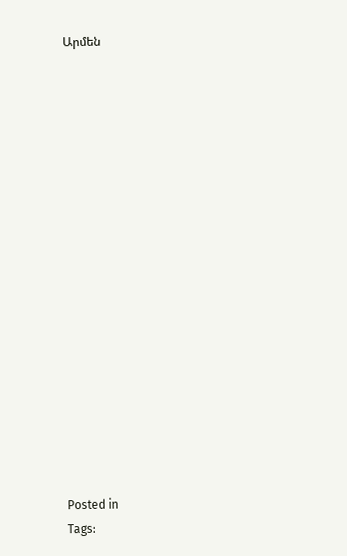Արմեն


















Posted in
Tags: